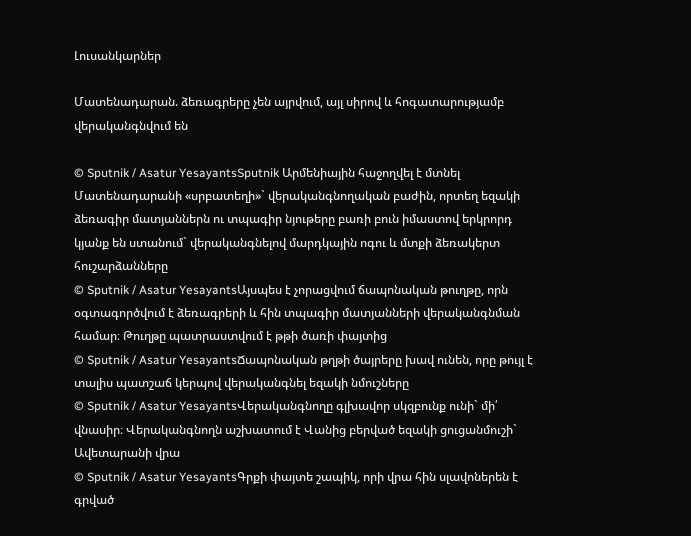Լուսանկարներ

Մատենադարան. ձեռագրերը չեն այրվում, այլ սիրով և հոգատարությամբ վերականգնվում են

© Sputnik / Asatur YesayantsSputnik Արմենիային հաջողվել է մտնել Մատենադարանի «սրբատեղի»` վերականգնողական բաժին, որտեղ եզակի ձեռագիր մատյաններն ու տպագիր նյութերը բառի բուն իմաստով երկրորդ կյանք են ստանում` վերականգնելով մարդկային ոգու և մտքի ձեռակերտ հուշարձանները
© Sputnik / Asatur YesayantsԱյսպես է չորացվում ճապոնական թուղթը, որն օգտագործվում է ձեռագրերի և հին տպագիր մատյանների վերականգնման համար։ Թուղթը պատրաստվում է թթի ծառի փայտից
© Sputnik / Asatur YesayantsՃապոնական թղթի ծայրերը խավ ունեն, որը թույլ է տալիս պատշաճ կերպով վերականգնել եզակի նմուշները
© Sputnik / Asatur YesayantsՎերականգնողը գլխավոր սկզբունք ունի` մի՛ վնասիր։ Վերականգնողն աշխատում է Վանից բերված եզակի ցուցանմուշի` Ավետարանի վրա
© Sputnik / Asatur YesayantsԳրքի փայտե շապիկ, որի վրա հին սլավոներեն է գրված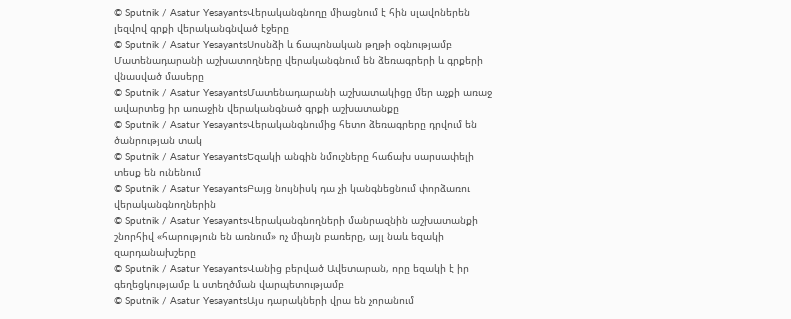© Sputnik / Asatur YesayantsՎերականգնողը միացնում է հին սլավոներեն լեզվով գրքի վերականգնված էջերը
© Sputnik / Asatur YesayantsՍոսնձի և ճապոնական թղթի օգնությամբ Մատենադարանի աշխատողները վերականգնում են ձեռագրերի և գրքերի վնասված մասերը
© Sputnik / Asatur YesayantsՄատենադարանի աշխատակիցը մեր աչքի առաջ ավարտեց իր առաջին վերականգնած գրքի աշխատանքը
© Sputnik / Asatur YesayantsՎերականգնումից հետո ձեռագրերը դրվում են ծանրության տակ
© Sputnik / Asatur YesayantsԵզակի անգին նմուշները հաճախ սարսափելի տեսք են ունենում
© Sputnik / Asatur YesayantsԲայց նույնիսկ դա չի կանգնեցնում փորձառու վերականգնողներին
© Sputnik / Asatur YesayantsՎերականգնողների մանրազնին աշխատանքի շնորհիվ «հարություն են առնում» ոչ միայն բառերը, այլ նաև եզակի զարդանախշերը
© Sputnik / Asatur YesayantsՎանից բերված Ավետարան, որը եզակի է իր գեղեցկությամբ և ստեղծման վարպետությամբ
© Sputnik / Asatur YesayantsԱյս դարակների վրա են չորանում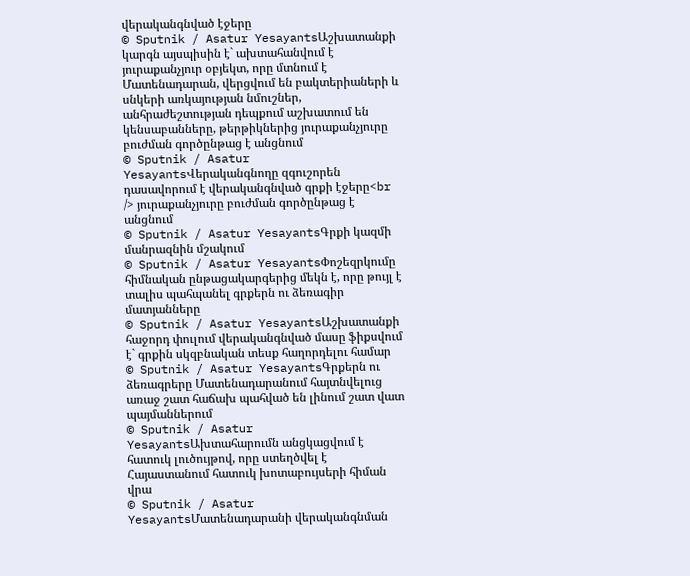վերականգնված էջերը
© Sputnik / Asatur YesayantsԱշխատանքի կարգն այսպիսին է` ախտահանվում է յուրաքանչյուր օբյեկտ, որը մտնում է Մատենադարան, վերցվում են բակտերիաների և սնկերի առկայության նմուշներ, անհրաժեշտության դեպքում աշխատում են կենսաբանները, թերթիկներից յուրաքանչյուրը բուժման գործընթաց է անցնում
© Sputnik / Asatur YesayantsՎերականգնողը զգուշորեն դասավորում է վերականգնված գրքի էջերը<br /> յուրաքանչյուրը բուժման գործընթաց է անցնում
© Sputnik / Asatur YesayantsԳրքի կազմի մանրազնին մշակում
© Sputnik / Asatur YesayantsՓոշեզրկումը հիմնական ընթացակարգերից մեկն է, որը թույլ է տալիս պահպանել գրքերն ու ձեռագիր մատյանները
© Sputnik / Asatur YesayantsԱշխատանքի հաջորդ փուլում վերականգնված մասը ֆիքսվում է` գրքին սկզբնական տեսք հաղորդելու համար
© Sputnik / Asatur YesayantsԳրքերն ու ձեռագրերը Մատենադարանում հայտնվելուց առաջ շատ հաճախ պահված են լինում շատ վատ պայմաններում
© Sputnik / Asatur YesayantsԱխտահարումն անցկացվում է հատուկ լուծույթով, որը ստեղծվել է Հայաստանում հատուկ խոտաբույսերի հիման վրա
© Sputnik / Asatur YesayantsՄատենադարանի վերականգնման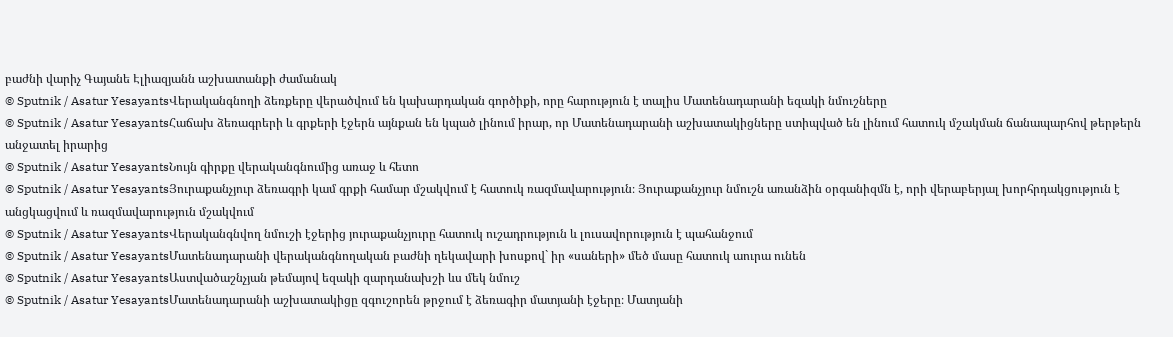բաժնի վարիչ Գայանե Էլիազյանն աշխատանքի ժամանակ
© Sputnik / Asatur YesayantsՎերականգնողի ձեռքերը վերածվում են կախարդական գործիքի, որը հարություն է տալիս Մատենադարանի եզակի նմուշները
© Sputnik / Asatur YesayantsՀաճախ ձեռագրերի և գրքերի էջերն այնքան են կպած լինում իրար, որ Մատենադարանի աշխատակիցները ստիպված են լինում հատուկ մշակման ճանապարհով թերթերն անջատել իրարից
© Sputnik / Asatur YesayantsՆույն գիրքը վերականգնումից առաջ և հետո
© Sputnik / Asatur YesayantsՅուրաքանչյուր ձեռագրի կամ գրքի համար մշակվում է հատուկ ռազմավարություն։ Յուրաքանչյուր նմուշն առանձին օրգանիզմն է, որի վերաբերյալ խորհրդակցություն է անցկացվում և ռազմավարություն մշակվում
© Sputnik / Asatur YesayantsՎերականգնվող նմուշի էջերից յուրաքանչյուրը հատուկ ուշադրություն և լուսավորություն է պահանջում
© Sputnik / Asatur YesayantsՄատենադարանի վերականգնողական բաժնի ղեկավարի խոսքով` իր «սաների» մեծ մասը հատուկ աուրա ունեն
© Sputnik / Asatur YesayantsԱստվածաշնչյան թեմայով եզակի զարդանախշի ևս մեկ նմուշ
© Sputnik / Asatur YesayantsՄատենադարանի աշխատակիցը զգուշորեն թրջում է ձեռագիր մատյանի էջերը։ Մատյանի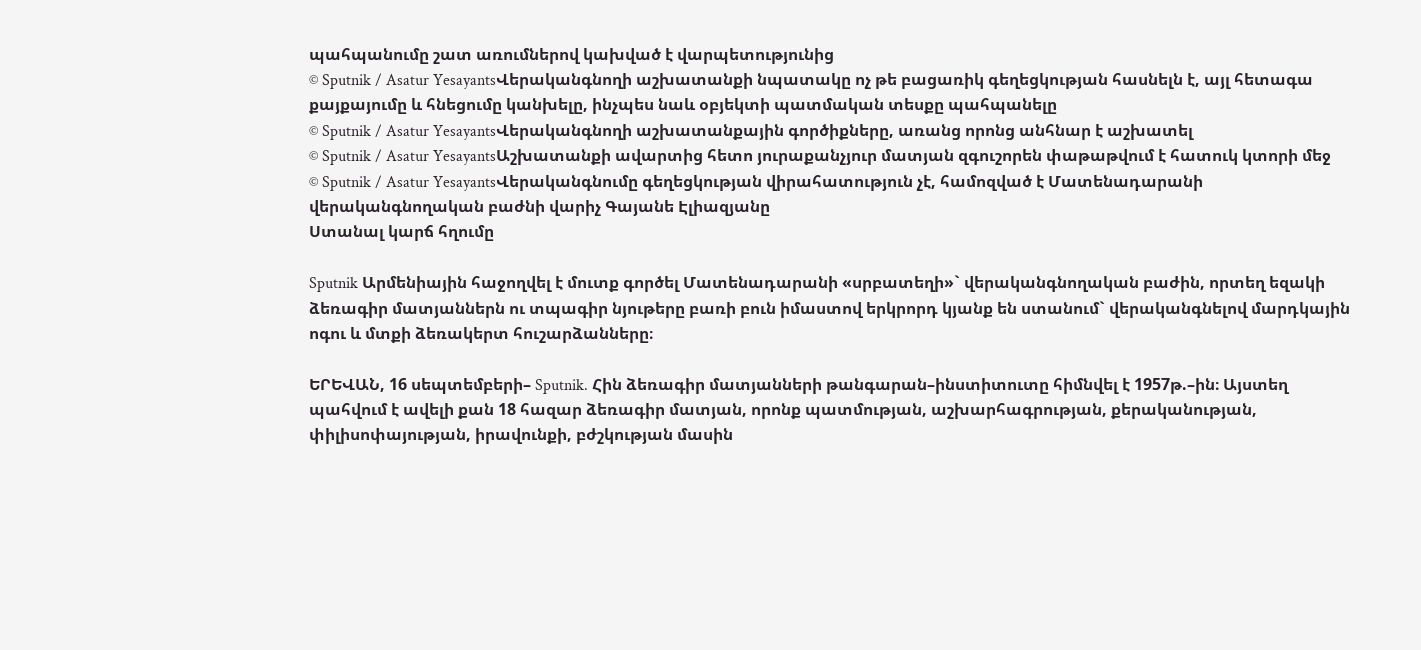պահպանումը շատ առումներով կախված է վարպետությունից
© Sputnik / Asatur YesayantsՎերականգնողի աշխատանքի նպատակը ոչ թե բացառիկ գեղեցկության հասնելն է, այլ հետագա քայքայումը և հնեցումը կանխելը, ինչպես նաև օբյեկտի պատմական տեսքը պահպանելը
© Sputnik / Asatur YesayantsՎերականգնողի աշխատանքային գործիքները, առանց որոնց անհնար է աշխատել
© Sputnik / Asatur YesayantsԱշխատանքի ավարտից հետո յուրաքանչյուր մատյան զգուշորեն փաթաթվում է հատուկ կտորի մեջ
© Sputnik / Asatur YesayantsՎերականգնումը գեղեցկության վիրահատություն չէ, համոզված է Մատենադարանի վերականգնողական բաժնի վարիչ Գայանե Էլիազյանը
Ստանալ կարճ հղումը

Sputnik Արմենիային հաջողվել է մուտք գործել Մատենադարանի «սրբատեղի»` վերականգնողական բաժին, որտեղ եզակի ձեռագիր մատյաններն ու տպագիր նյութերը բառի բուն իմաստով երկրորդ կյանք են ստանում` վերականգնելով մարդկային ոգու և մտքի ձեռակերտ հուշարձանները։

ԵՐԵՎԱՆ, 16 սեպտեմբերի– Sputnik. Հին ձեռագիր մատյանների թանգարան–ինստիտուտը հիմնվել է 1957թ.–ին։ Այստեղ պահվում է ավելի քան 18 հազար ձեռագիր մատյան, որոնք պատմության, աշխարհագրության, քերականության, փիլիսոփայության, իրավունքի, բժշկության մասին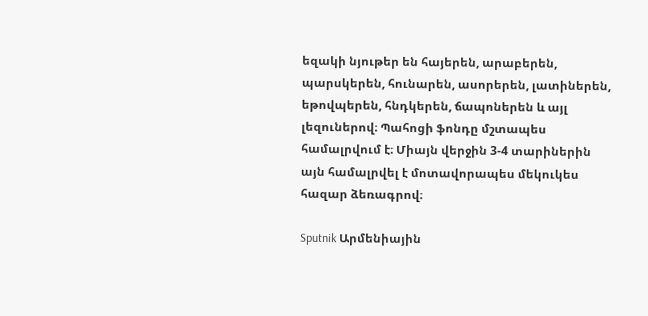եզակի նյութեր են հայերեն, արաբերեն, պարսկերեն, հունարեն, ասորերեն, լատիներեն, եթովպերեն, հնդկերեն, ճապոներեն և այլ լեզուներով։ Պահոցի ֆոնդը մշտապես համալրվում է։ Միայն վերջին 3-4 տարիներին այն համալրվել է մոտավորապես մեկուկես հազար ձեռագրով։

Sputnik Արմենիային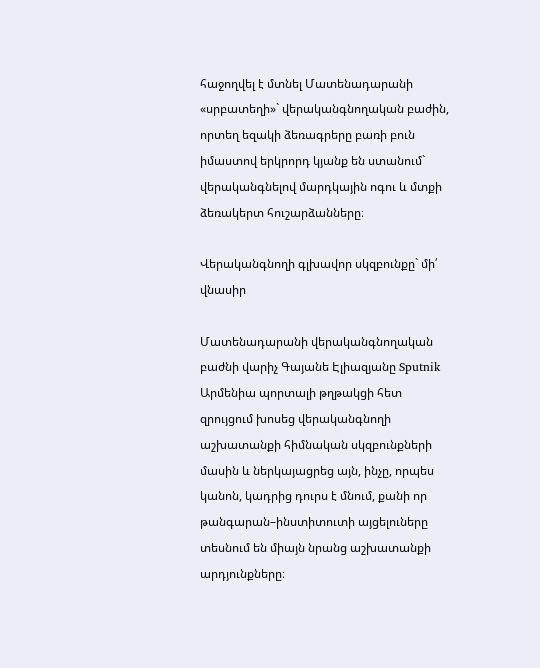հաջողվել է մտնել Մատենադարանի «սրբատեղի»` վերականգնողական բաժին, որտեղ եզակի ձեռագրերը բառի բուն իմաստով երկրորդ կյանք են ստանում`  վերականգնելով մարդկային ոգու և մտքի ձեռակերտ հուշարձանները։

Վերականգնողի գլխավոր սկզբունքը` մի՛ վնասիր

Մատենադարանի վերականգնողական բաժնի վարիչ Գայանե Էլիազյանը Sputnik Արմենիա պորտալի թղթակցի հետ զրույցում խոսեց վերականգնողի աշխատանքի հիմնական սկզբունքների մասին և ներկայացրեց այն, ինչը, որպես կանոն, կադրից դուրս է մնում, քանի որ թանգարան–ինստիտուտի այցելուները տեսնում են միայն նրանց աշխատանքի արդյունքները։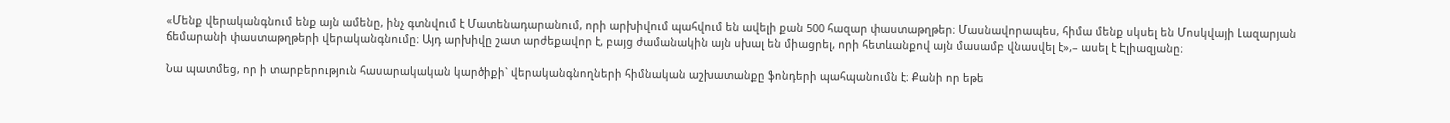«Մենք վերականգնում ենք այն ամենը, ինչ գտնվում է Մատենադարանում, որի արխիվում պահվում են ավելի քան 500 հազար փաստաթղթեր։ Մասնավորապես, հիմա մենք սկսել են Մոսկվայի Լազարյան ճեմարանի փաստաթղթերի վերականգնումը։ Այդ արխիվը շատ արժեքավոր է, բայց ժամանակին այն սխալ են միացրել, որի հետևանքով այն մասամբ վնասվել է»,– ասել է Էլիազյանը։

Նա պատմեց, որ ի տարբերություն հասարակական կարծիքի` վերականգնողների հիմնական աշխատանքը ֆոնդերի պահպանումն է։ Քանի որ եթե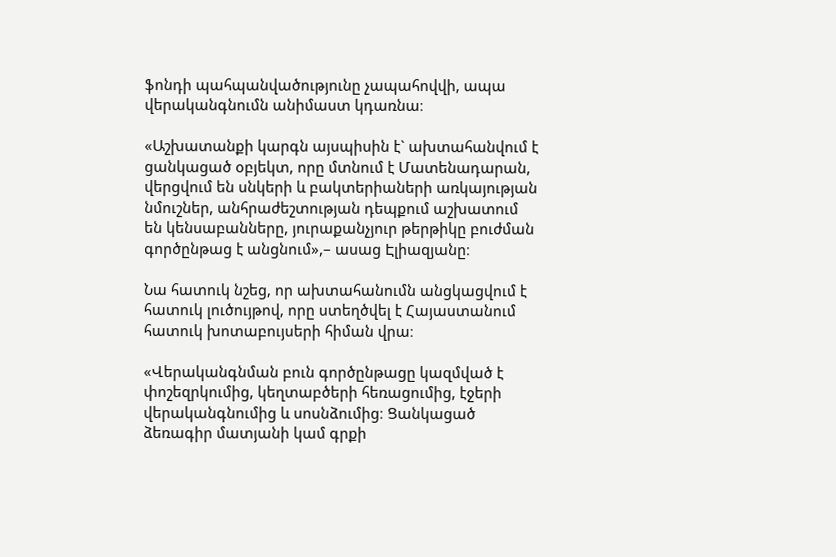ֆոնդի պահպանվածությունը չապահովվի, ապա վերականգնումն անիմաստ կդառնա։

«Աշխատանքի կարգն այսպիսին է` ախտահանվում է ցանկացած օբյեկտ, որը մտնում է Մատենադարան, վերցվում են սնկերի և բակտերիաների առկայության նմուշներ, անհրաժեշտության դեպքում աշխատում են կենսաբանները, յուրաքանչյուր թերթիկը բուժման գործընթաց է անցնում»,– ասաց Էլիազյանը։

Նա հատուկ նշեց, որ ախտահանումն անցկացվում է հատուկ լուծույթով, որը ստեղծվել է Հայաստանում հատուկ խոտաբույսերի հիման վրա։

«Վերականգնման բուն գործընթացը կազմված է փոշեզրկումից, կեղտաբծերի հեռացումից, էջերի վերականգնումից և սոսնձումից։ Ցանկացած ձեռագիր մատյանի կամ գրքի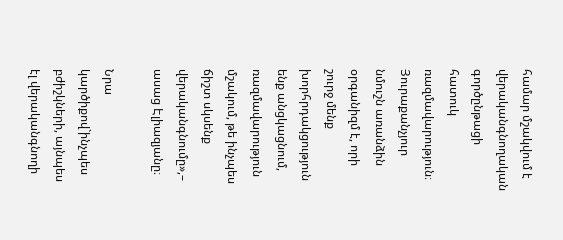համար մշակվում է վերականգնողական գործընթացի հատուկ ռազմավարություն։ Յուրաքանչյուր նմուշն առանձին օրգանիզմ է, որի շուրջ մենք խորհրդակցություն ենք անցկացնում, ռազմավարություն մշակում, թե ինչպես ճիշտ սկսենք վերականգնումը»,– ասաց Էլիազյանը։

Նրա կարծիքով`ինչպես բժիշկների, այնպես էլ վերականգնողի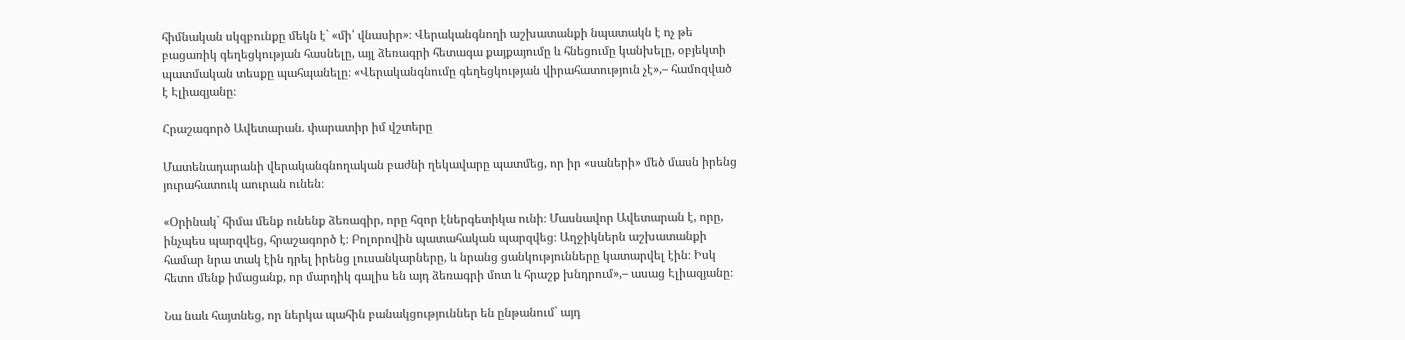հիմնական սկզբունքը մեկն է` «մի՛ վնասիր»։ Վերականգնողի աշխատանքի նպատակն է ոչ թե բացառիկ գեղեցկության հասնելը, այլ ձեռագրի հետագա քայքայումը և հնեցումը կանխելը, օբյեկտի պատմական տեսքը պահպանելը։ «Վերականգնումը գեղեցկության վիրահատություն չէ»,– համոզված է Էլիազյանը։

Հրաշագործ Ավետարան. փարատիր իմ վշտերը

Մատենադարանի վերականգնողական բաժնի ղեկավարը պատմեց, որ իր «սաների» մեծ մասն իրենց յուրահատուկ աուրան ունեն։

«Օրինակ` հիմա մենք ունենք ձեռագիր, որը հզոր էներգետիկա ունի։ Մասնավոր Ավետարան է, որը, ինչպես պարզվեց, հրաշագործ է։ Բոլորովին պատահական պարզվեց։ Աղջիկներն աշխատանքի համար նրա տակ էին դրել իրենց լուսանկարները, և նրանց ցանկությունները կատարվել էին։ Իսկ հետո մենք իմացանք, որ մարդիկ գալիս են այդ ձեռագրի մոտ և հրաշք խնդրում»,– ասաց Էլիազյանը։

Նա նաև հայտնեց, որ ներկա պահին բանակցություններ են ընթանում` այդ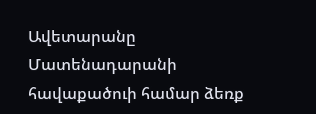Ավետարանը Մատենադարանի հավաքածուի համար ձեռք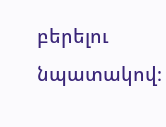բերելու նպատակով։